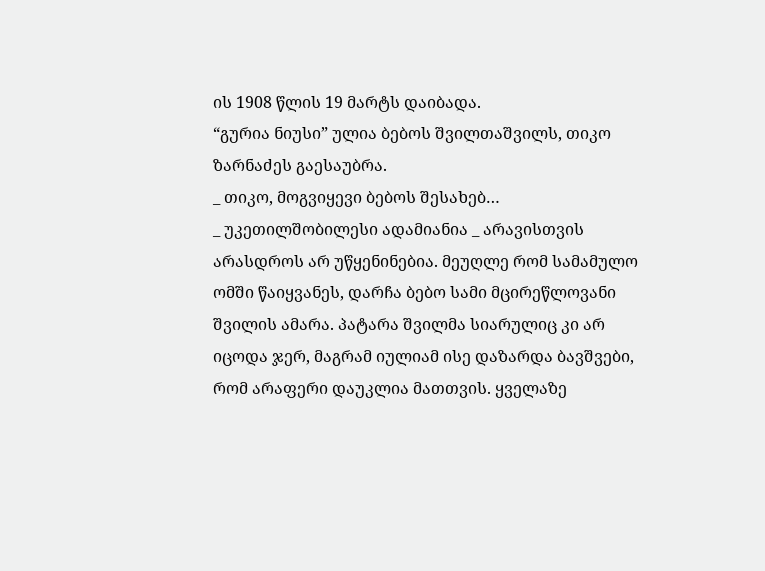ის 1908 წლის 19 მარტს დაიბადა.
“გურია ნიუსი” ულია ბებოს შვილთაშვილს, თიკო ზარნაძეს გაესაუბრა.
_ თიკო, მოგვიყევი ბებოს შესახებ…
_ უკეთილშობილესი ადამიანია _ არავისთვის არასდროს არ უწყენინებია. მეუღლე რომ სამამულო ომში წაიყვანეს, დარჩა ბებო სამი მცირეწლოვანი შვილის ამარა. პატარა შვილმა სიარულიც კი არ იცოდა ჯერ, მაგრამ იულიამ ისე დაზარდა ბავშვები, რომ არაფერი დაუკლია მათთვის. ყველაზე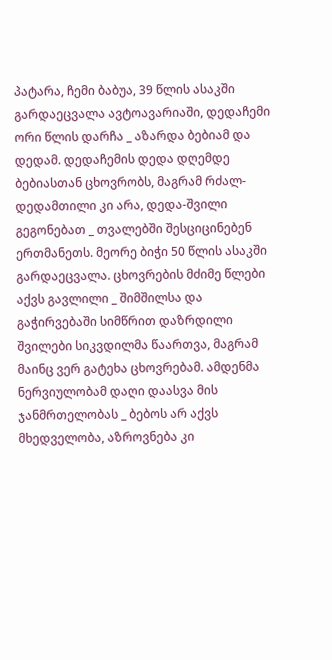პატარა, ჩემი ბაბუა, 39 წლის ასაკში გარდაეცვალა ავტოავარიაში, დედაჩემი ორი წლის დარჩა _ აზარდა ბებიამ და დედამ. დედაჩემის დედა დღემდე ბებიასთან ცხოვრობს, მაგრამ რძალ-დედამთილი კი არა, დედა-შვილი გეგონებათ _ თვალებში შესციცინებენ ერთმანეთს. მეორე ბიჭი 50 წლის ასაკში გარდაეცვალა. ცხოვრების მძიმე წლები აქვს გავლილი _ შიმშილსა და გაჭირვებაში სიმწრით დაზრდილი შვილები სიკვდილმა წაართვა, მაგრამ მაინც ვერ გატეხა ცხოვრებამ. ამდენმა ნერვიულობამ დაღი დაასვა მის ჯანმრთელობას _ ბებოს არ აქვს მხედველობა, აზროვნება კი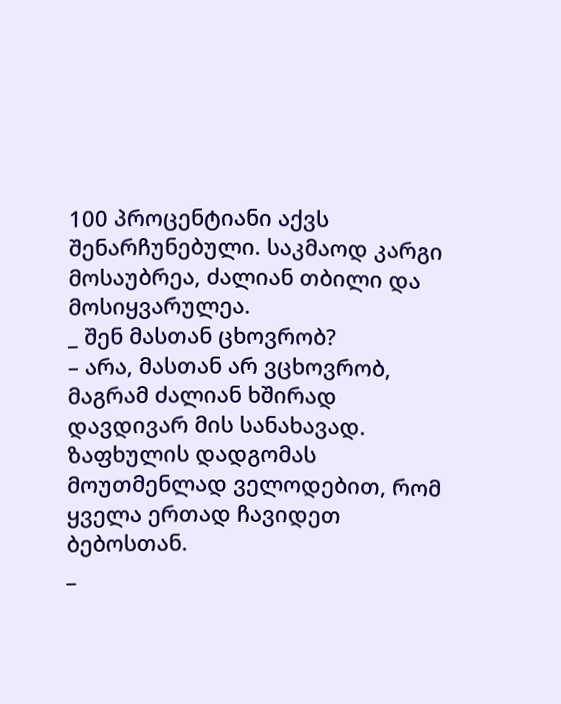100 პროცენტიანი აქვს შენარჩუნებული. საკმაოდ კარგი მოსაუბრეა, ძალიან თბილი და მოსიყვარულეა.
_ შენ მასთან ცხოვრობ?
– არა, მასთან არ ვცხოვრობ, მაგრამ ძალიან ხშირად დავდივარ მის სანახავად. ზაფხულის დადგომას მოუთმენლად ველოდებით, რომ ყველა ერთად ჩავიდეთ ბებოსთან.
_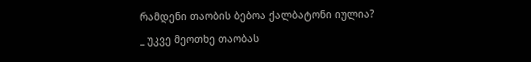რამდენი თაობის ბებოა ქალბატონი იულია?
_ უკვე მეოთხე თაობას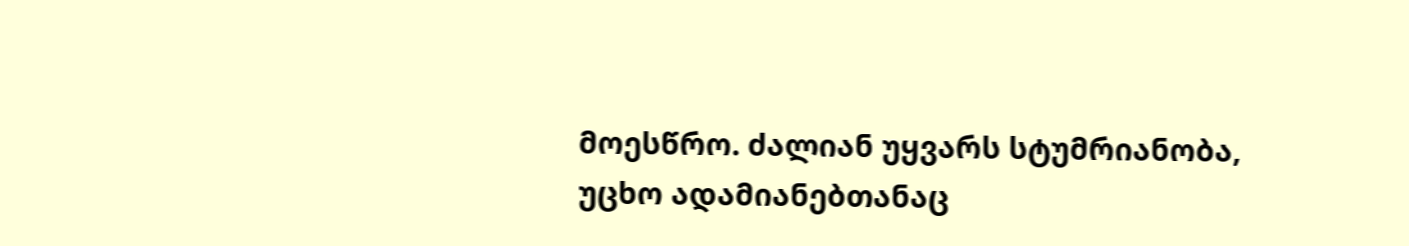მოესწრო. ძალიან უყვარს სტუმრიანობა, უცხო ადამიანებთანაც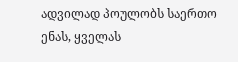ადვილად პოულობს საერთო ენას, ყველას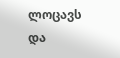ლოცავს და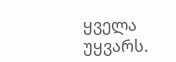ყველა უყვარს.